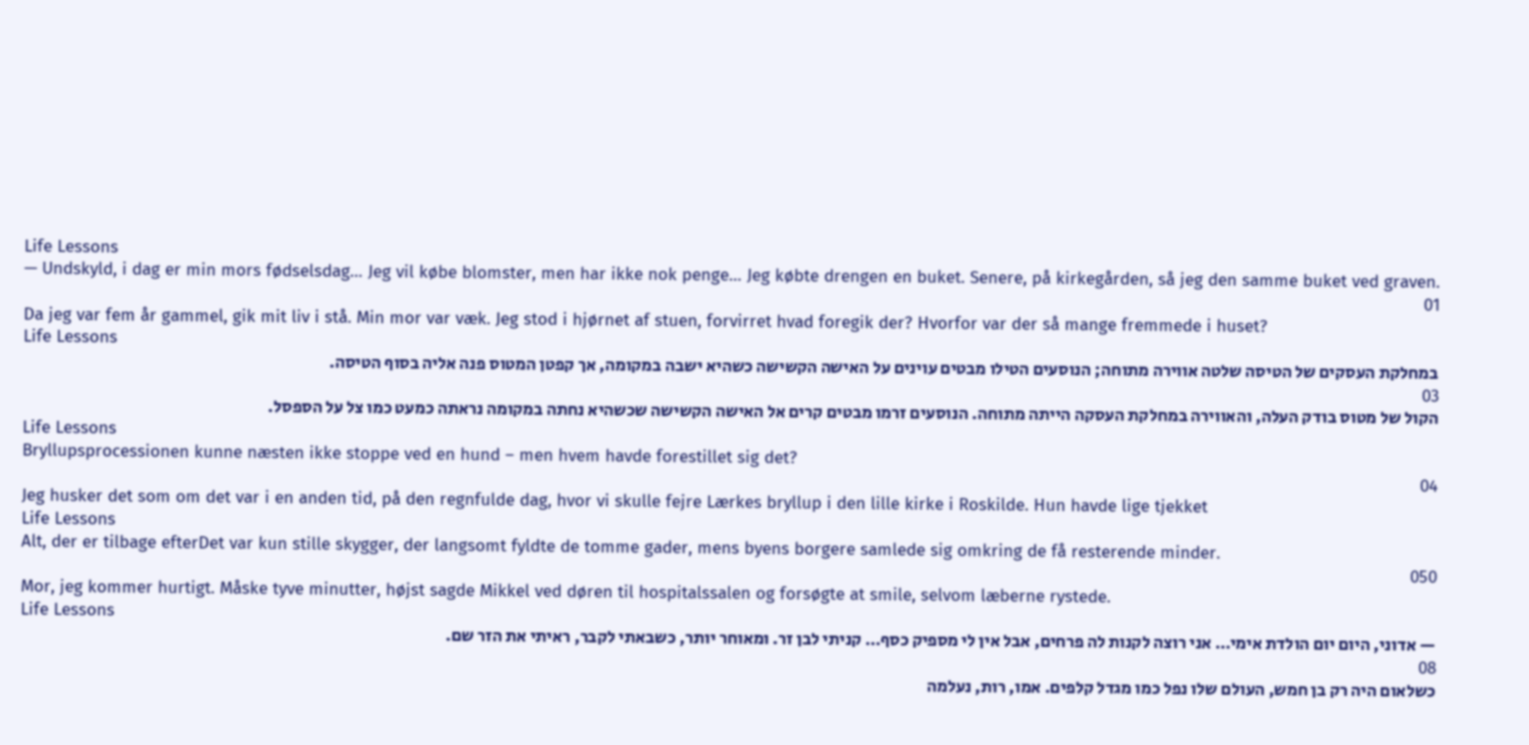Life Lessons
— Undskyld, i dag er min mors fødselsdag… Jeg vil købe blomster, men har ikke nok penge… Jeg købte drengen en buket. Senere, på kirkegården, så jeg den samme buket ved graven.
01
Da jeg var fem år gammel, gik mit liv i stå. Min mor var væk. Jeg stod i hjørnet af stuen, forvirret hvad foregik der? Hvorfor var der så mange fremmede i huset?
Life Lessons
במחלקת העסקים של הטיסה שלטה אווירה מתוחה; הנוסעים הטילו מבטים עוינים על האישה הקשישה כשהיא ישבה במקומה, אך קפטן המטוס פנה אליה בסוף הטיסה.
03
הקול של מטוס בודק העלה, והאווירה במחלקת העסקה הייתה מתוחה. הנוסעים זרמו מבטים קרים אל האישה הקשישה שכשהיא נחתה במקומה נראתה כמעט כמו צל על הספסל.
Life Lessons
Bryllupsprocessionen kunne næsten ikke stoppe ved en hund – men hvem havde forestillet sig det?
04
Jeg husker det som om det var i en anden tid, på den regnfulde dag, hvor vi skulle fejre Lærkes bryllup i den lille kirke i Roskilde. Hun havde lige tjekket
Life Lessons
Alt, der er tilbage efterDet var kun stille skygger, der langsomt fyldte de tomme gader, mens byens borgere samlede sig omkring de få resterende minder.
050
Mor, jeg kommer hurtigt. Måske tyve minutter, højst sagde Mikkel ved døren til hospitalssalen og forsøgte at smile, selvom læberne rystede.
Life Lessons
— אדוני, היום יום הולדת אימי… אני רוצה לקנות לה פרחים, אבל אין לי מספיק כסף… קניתי לבן זר. ומאוחר יותר, כשבאתי לקבר, ראיתי את הזר שם.
08
כשלאום היה רק בן חמש, העולם שלו נפל כמו מגדל קלפים. אמו, רות, נעלמה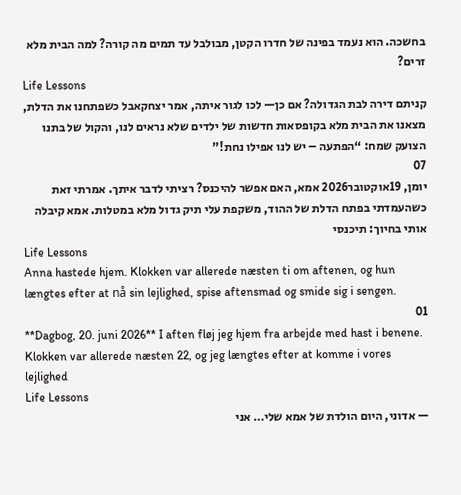בחשכה. הוא נעמד בפינה של חדרו הקטן, מבולבל עד תמים מה קורה? למה הבית מלא זרים?
Life Lessons
קניתם דירה לבת הגדולה? אם כן— לכו לגור איתה, אמר יצחקאבל כשפתחנו את הדלת, מצאנו את הבית מלא בקופסאות חדשות של ילדים שלא נראים לנו, והקול של בתנו הצועק שמח: “הפתעה – יש לנו אפילו נחת!”
07
יומן, 19אוקטובר2026 אמא, האם אפשר להיכנס? רציתי לדבר איתך. אמרתי זאת כשהעמדתי בפתח הדלת של ההוד, משקפת עלי תיק גדול מלא במטלות. אמא קיבלה אותי בחיוך: תיכנסי
Life Lessons
Anna hastede hjem. Klokken var allerede næsten ti om aftenen, og hun længtes efter at nå sin lejlighed, spise aftensmad og smide sig i sengen.
01
**Dagbog, 20. juni 2026** I aften fløj jeg hjem fra arbejde med hast i benene. Klokken var allerede næsten 22, og jeg længtes efter at komme i vores lejlighed
Life Lessons
— אדוני, היום הולדת של אמא שלי… אני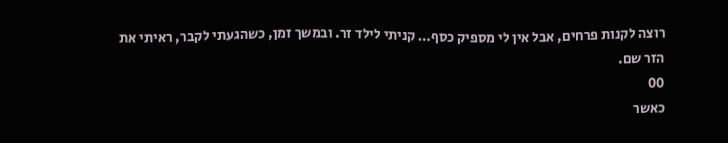רוצה לקנות פרחים, אבל אין לי מספיק כסף… קניתי לילד זר. ובמשך זמן, כשהגעתי לקבר, ראיתי את הזר שם.
00
כאשר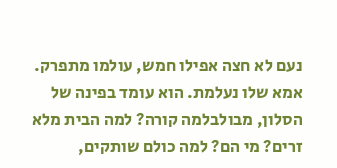נעם לא חצה אפילו חמש, עולמו מתפרק. אמא שלו נעלמת. הוא עומד בפינה של הסלון, מבולבלמה קורה? למה הבית מלא זרים? מי הם? למה כולם שותקים,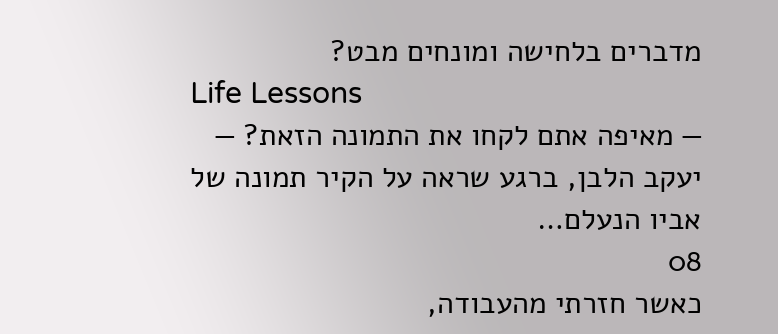מדברים בלחישה ומונחים מבט?
Life Lessons
— מאיפה אתם לקחו את התמונה הזאת? — יעקב הלבן, ברגע שראה על הקיר תמונה של אביו הנעלם…
08
כאשר חזרתי מהעבודה,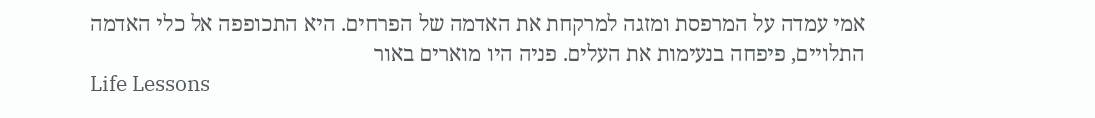אמי עמדה על המרפסת ומזגה למרקחת את האדמה של הפרחים. היא התכופפה אל כלי האדמה התלויים, פיפחה בנעימות את העלים. פניה היו מוארים באור
Life Lessons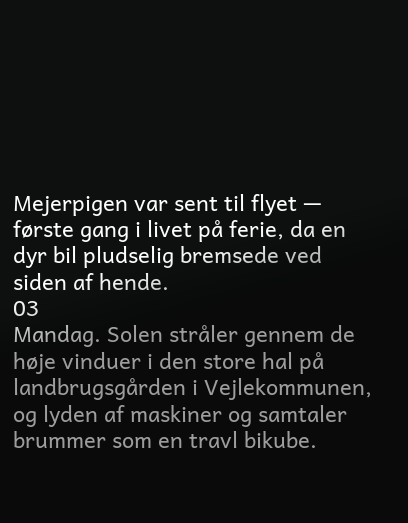Mejerpigen var sent til flyet — første gang i livet på ferie, da en dyr bil pludselig bremsede ved siden af hende.
03
Mandag. Solen stråler gennem de høje vinduer i den store hal på landbrugsgården i Vejlekommunen, og lyden af maskiner og samtaler brummer som en travl bikube.